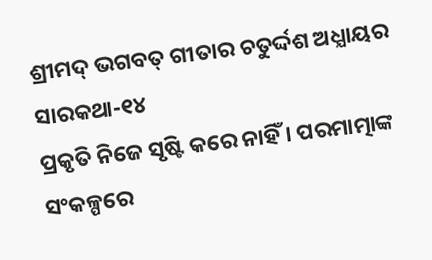ଶ୍ରୀମଦ୍ ଭଗବତ୍ ଗୀତାର ଚତୁର୍ଦ୍ଦଶ ଅଧ୍ଯାୟର ସାରକଥା-୧୪
ପ୍ରକୃତି ନିଜେ ସୃଷ୍ଟି କରେ ନାହିଁ । ପରମାତ୍ମାଙ୍କ ସଂକଳ୍ପରେ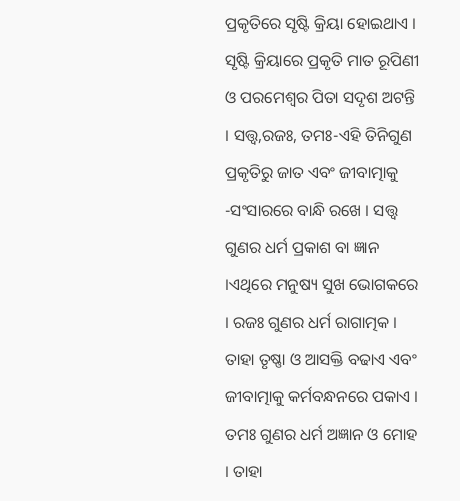ପ୍ରକୃତିରେ ସୃଷ୍ଟି କ୍ରିୟା ହୋଇଥାଏ । ସୃଷ୍ଟି କ୍ରିୟାରେ ପ୍ରକୃତି ମାତ ରୂପିଣୀ ଓ ପରମେଶ୍ବର ପିତା ସଦୃଶ ଅଟନ୍ତି । ସତ୍ତ୍ବ,ରଜଃ, ତମଃ-ଏହି ତିନିଗୁଣ ପ୍ରକୃତିରୁ ଜାତ ଏବଂ ଜୀବାତ୍ମାକୁ -ସଂସାରରେ ବାନ୍ଧି ରଖେ । ସତ୍ତ୍ବ ଗୁଣର ଧର୍ମ ପ୍ରକାଶ ବା ଜ୍ଞାନ ।ଏଥିରେ ମନୁଷ୍ୟ ସୁଖ ଭୋଗକରେ । ରଜଃ ଗୁଣର ଧର୍ମ ରାଗାତ୍ମକ । ତାହା ତୃଷ୍ଣା ଓ ଆସକ୍ତି ବଢାଏ ଏବଂ ଜୀବାତ୍ମାକୁ କର୍ମବନ୍ଧନରେ ପକାଏ । ତମଃ ଗୁଣର ଧର୍ମ ଅଜ୍ଞାନ ଓ ମୋହ । ତାହା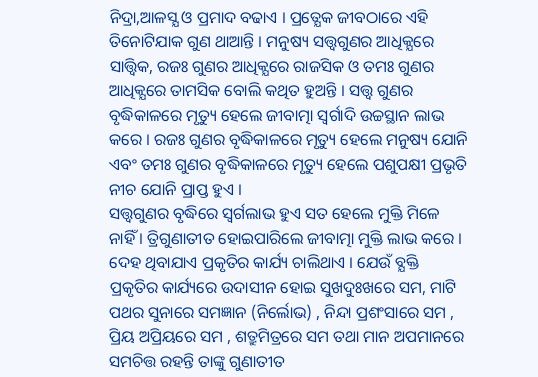ନିଦ୍ରା,ଆଳସ୍ଯ ଓ ପ୍ରମାଦ ବଢାଏ । ପ୍ରତ୍ଯେକ ଜୀବଠାରେ ଏହି ତିନୋଟିଯାକ ଗୁଣ ଥାଆନ୍ତି । ମନୁଷ୍ୟ ସତ୍ତ୍ବଗୁଣର ଆଧିକ୍ଯରେ ସାତ୍ତ୍ଵିକ, ରଜଃ ଗୁଣର ଆଧିକ୍ଯରେ ରାଜସିକ ଓ ତମଃ ଗୁଣର ଆଧିକ୍ଯରେ ତାମସିକ ବୋଲି କଥିତ ହୁଅନ୍ତି । ସତ୍ତ୍ବ ଗୁଣର ବୃଦ୍ଧିକାଳରେ ମୃତ୍ୟୁ ହେଲେ ଜୀବାତ୍ମା ସ୍ବର୍ଗାଦି ଉଚ୍ଚସ୍ଥାନ ଲାଭ କରେ । ରଜଃ ଗୁଣର ବୃଦ୍ଧିକାଳରେ ମୃତ୍ୟୁ ହେଲେ ମନୁଷ୍ୟ ଯୋନି ଏବଂ ତମଃ ଗୁଣର ବୃଦ୍ଧିକାଳରେ ମୃତ୍ୟୁ ହେଲେ ପଶୁପକ୍ଷୀ ପ୍ରଭୃତି ନୀଚ ଯୋନି ପ୍ରାପ୍ତ ହୁଏ ।
ସତ୍ତ୍ବଗୁଣର ବୃଦ୍ଧିରେ ସ୍ବର୍ଗଲାଭ ହୁଏ ସତ ହେଲେ ମୁକ୍ତି ମିଳେ ନାହିଁ । ତ୍ରିଗୁଣାତୀତ ହୋଇପାରିଲେ ଜୀବାତ୍ମା ମୁକ୍ତି ଲାଭ କରେ । ଦେହ ଥିବାଯାଏ ପ୍ରକୃତିର କାର୍ଯ୍ୟ ଚାଲିଥାଏ । ଯେଉଁ ବ୍ଯକ୍ତି ପ୍ରକୃତିର କାର୍ଯ୍ୟରେ ଉଦାସୀନ ହୋଇ ସୁଖଦୁଃଖରେ ସମ, ମାଟି ପଥର ସୁନାରେ ସମଜ୍ଞାନ (ନିର୍ଲୋଭ) , ନିନ୍ଦା ପ୍ରଶଂସାରେ ସମ , ପ୍ରିୟ ଅପ୍ରିୟରେ ସମ , ଶତ୍ରୁମିତ୍ରରେ ସମ ତଥା ମାନ ଅପମାନରେ ସମଚିତ୍ତ ରହନ୍ତି ତାଙ୍କୁ ଗୁଣାତୀତ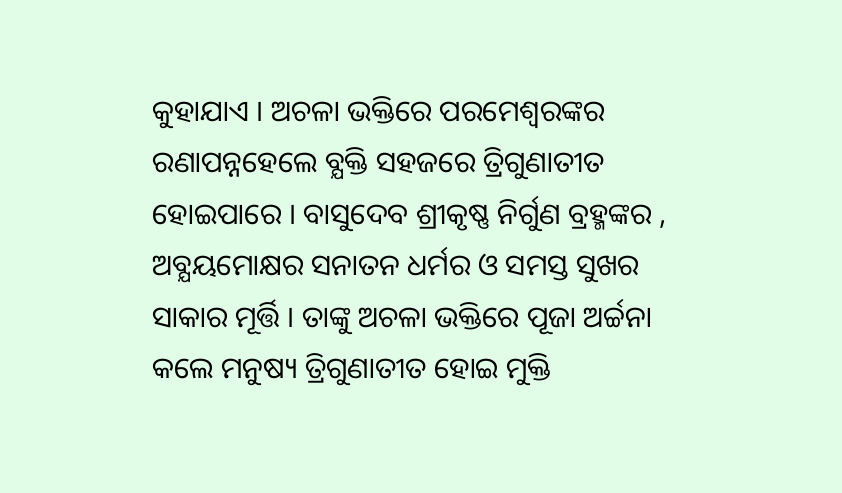କୁହାଯାଏ । ଅଚଳା ଭକ୍ତିରେ ପରମେଶ୍ବରଙ୍କର ରଣାପନ୍ନହେଲେ ବ୍ଯକ୍ତି ସହଜରେ ତ୍ରିଗୁଣାତୀତ ହୋଇପାରେ । ବାସୁଦେବ ଶ୍ରୀକୃଷ୍ଣ ନିର୍ଗୁଣ ବ୍ରହ୍ମଙ୍କର , ଅବ୍ଯୟମୋକ୍ଷର ସନାତନ ଧର୍ମର ଓ ସମସ୍ତ ସୁଖର ସାକାର ମୂର୍ତ୍ତି । ତାଙ୍କୁ ଅଚଳା ଭକ୍ତିରେ ପୂଜା ଅର୍ଚ୍ଚନା କଲେ ମନୁଷ୍ୟ ତ୍ରିଗୁଣାତୀତ ହୋଇ ମୁକ୍ତି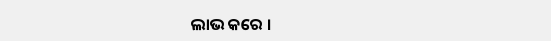ଲାଭ କରେ ।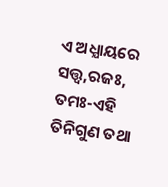ଏ ଅଧ୍ଯାୟରେ ସତ୍ତ୍ବ,ରଜଃ, ତମଃ-ଏହି ତିନିଗୁଣ ତଥା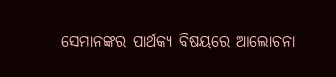ସେମାନଙ୍କର ପାର୍ଥକ୍ୟ ବିଷୟରେ ଆଲୋଚନା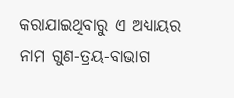କରାଯାଇଥିବାରୁ ଏ ଅଧ୍ଯାୟର ନାମ ଗୁଣ-ତ୍ରୟ-ବାଭାଗ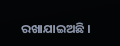ରଖାଯାଇଅଛି ।